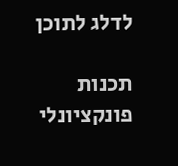לדלג לתוכן

תכנות פונקציונלי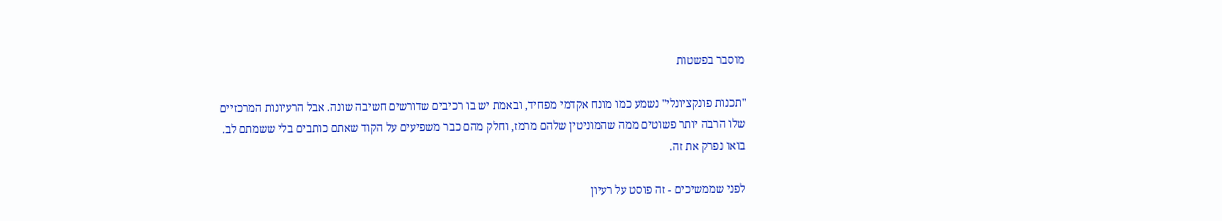מוסבר בפשטות

"תכנות פונקציונלי" נשמע כמו מונח אקדמי מפחיד, ובאמת יש בו רכיבים שדורשים חשיבה שונה. אבל הרעיונות המרכזיים שלו הרבה יותר פשוטים ממה שהמוניטין שלהם מרמז, וחלק מהם כבר משפיעים על הקוד שאתם כותבים בלי ששמתם לב. בואו נפרק את זה.

לפני שממשיכים - זה פוסט על רעיון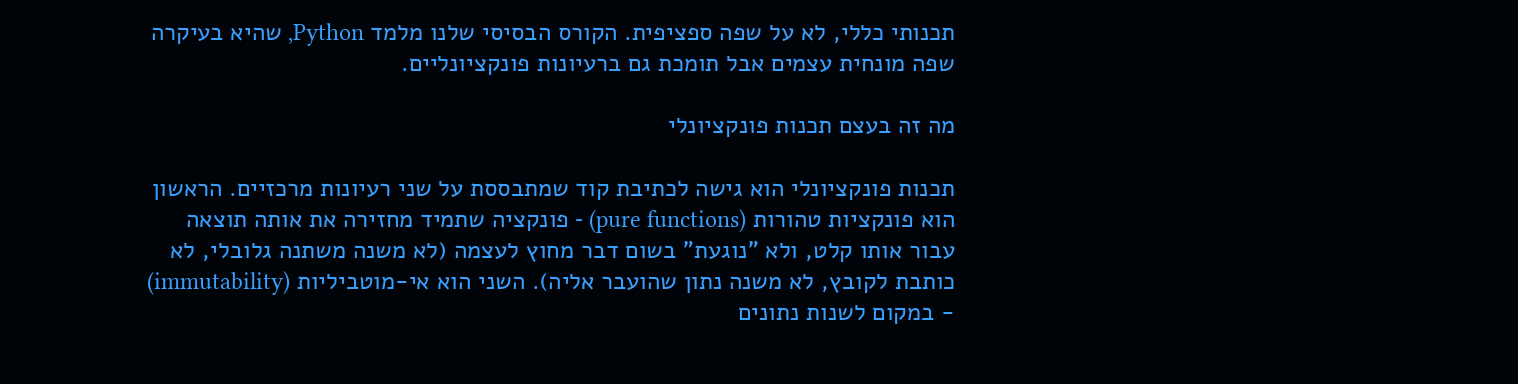תכנותי כללי, לא על שפה ספציפית. הקורס הבסיסי שלנו מלמד Python, שהיא בעיקרה שפה מונחית עצמים אבל תומכת גם ברעיונות פונקציונליים.

מה זה בעצם תכנות פונקציונלי

תכנות פונקציונלי הוא גישה לכתיבת קוד שמתבססת על שני רעיונות מרכזיים. הראשון הוא פונקציות טהורות (pure functions) - פונקציה שתמיד מחזירה את אותה תוצאה עבור אותו קלט, ולא "נוגעת" בשום דבר מחוץ לעצמה (לא משנה משתנה גלובלי, לא כותבת לקובץ, לא משנה נתון שהועבר אליה). השני הוא אי-מוטביליות (immutability) - במקום לשנות נתונים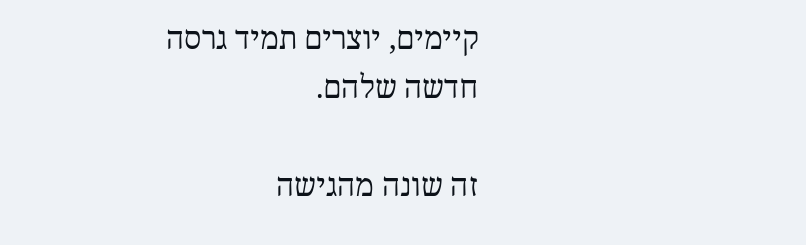קיימים, יוצרים תמיד גרסה חדשה שלהם.

זה שונה מהגישה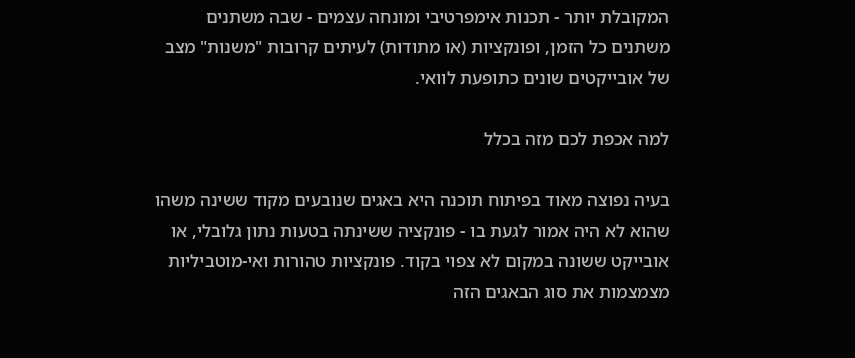המקובלת יותר - תכנות אימפרטיבי ומונחה עצמים - שבה משתנים משתנים כל הזמן, ופונקציות (או מתודות) לעיתים קרובות "משנות" מצב של אובייקטים שונים כתופעת לוואי.

למה אכפת לכם מזה בכלל

בעיה נפוצה מאוד בפיתוח תוכנה היא באגים שנובעים מקוד ששינה משהו שהוא לא היה אמור לגעת בו - פונקציה ששינתה בטעות נתון גלובלי, או אובייקט ששונה במקום לא צפוי בקוד. פונקציות טהורות ואי-מוטביליות מצמצמות את סוג הבאגים הזה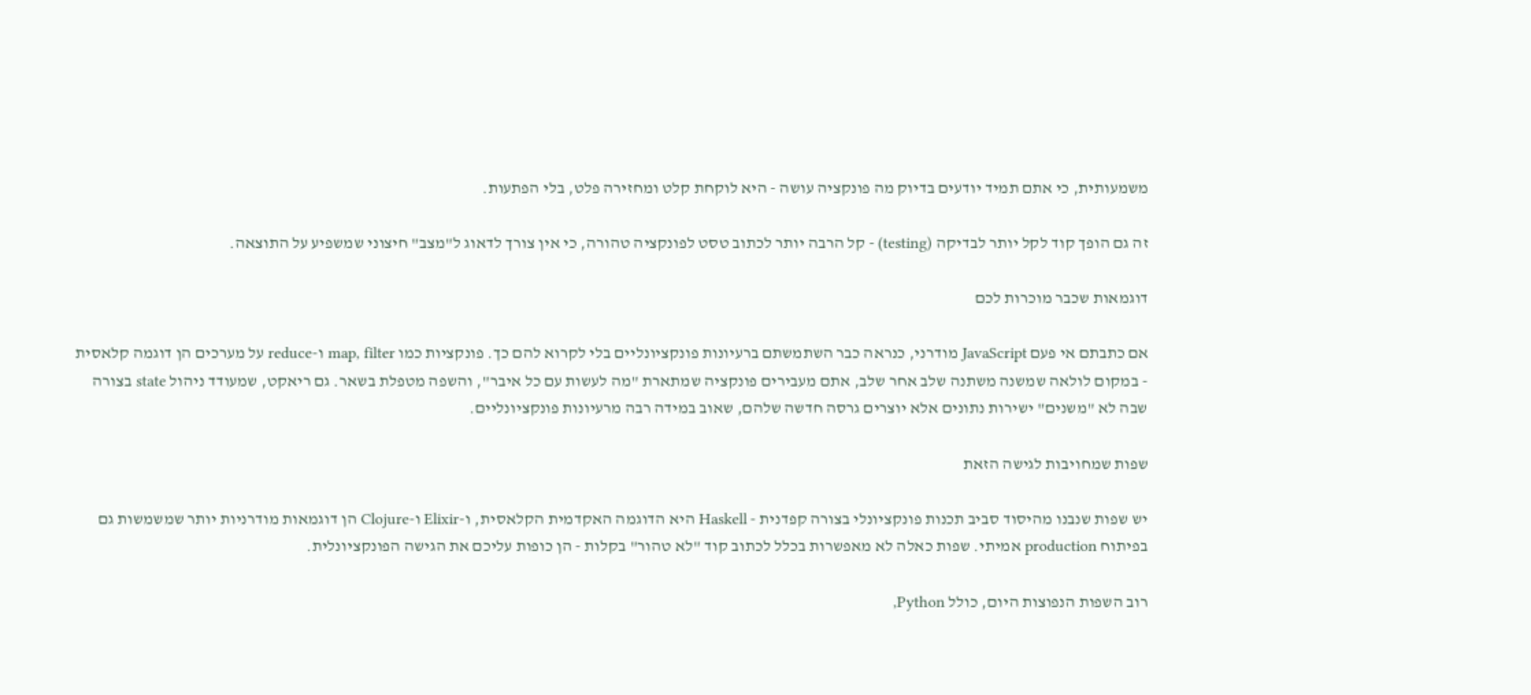משמעותית, כי אתם תמיד יודעים בדיוק מה פונקציה עושה - היא לוקחת קלט ומחזירה פלט, בלי הפתעות.

זה גם הופך קוד לקל יותר לבדיקה (testing) - קל הרבה יותר לכתוב טסט לפונקציה טהורה, כי אין צורך לדאוג ל"מצב" חיצוני שמשפיע על התוצאה.

דוגמאות שכבר מוכרות לכם

אם כתבתם אי פעם JavaScript מודרני, כנראה כבר השתמשתם ברעיונות פונקציונליים בלי לקרוא להם כך. פונקציות כמו map, filter ו-reduce על מערכים הן דוגמה קלאסית - במקום לולאה שמשנה משתנה שלב אחר שלב, אתם מעבירים פונקציה שמתארת "מה לעשות עם כל איבר", והשפה מטפלת בשאר. גם ריאקט, שמעודד ניהול state בצורה שבה לא "משנים" ישירות נתונים אלא יוצרים גרסה חדשה שלהם, שאוב במידה רבה מרעיונות פונקציונליים.

שפות שמחויבות לגישה הזאת

יש שפות שנבנו מהיסוד סביב תכנות פונקציונלי בצורה קפדנית - Haskell היא הדוגמה האקדמית הקלאסית, ו-Elixir ו-Clojure הן דוגמאות מודרניות יותר שמשמשות גם בפיתוח production אמיתי. שפות כאלה לא מאפשרות בכלל לכתוב קוד "לא טהור" בקלות - הן כופות עליכם את הגישה הפונקציונלית.

רוב השפות הנפוצות היום, כולל Python,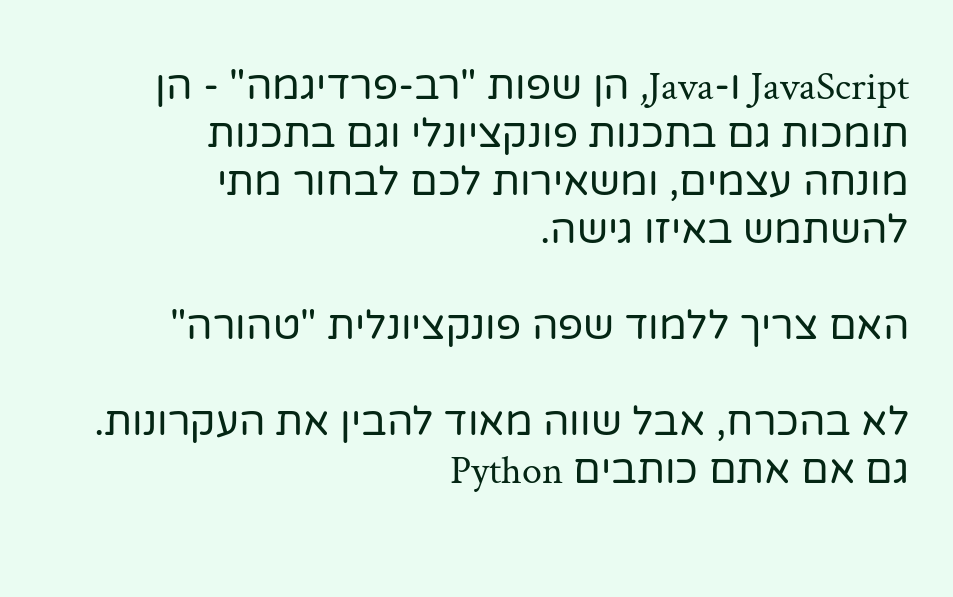JavaScript ו-Java, הן שפות "רב-פרדיגמה" - הן תומכות גם בתכנות פונקציונלי וגם בתכנות מונחה עצמים, ומשאירות לכם לבחור מתי להשתמש באיזו גישה.

האם צריך ללמוד שפה פונקציונלית "טהורה"

לא בהכרח, אבל שווה מאוד להבין את העקרונות. גם אם אתם כותבים Python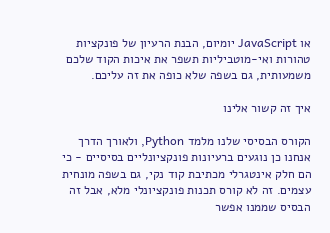או JavaScript יומיום, הבנת הרעיון של פונקציות טהורות ואי-מוטביליות תשפר את איכות הקוד שלכם משמעותית, גם בשפה שלא כופה את זה עליכם.

איך זה קשור אלינו

הקורס הבסיסי שלנו מלמד Python, ולאורך הדרך אנחנו כן נוגעים ברעיונות פונקציונליים בסיסיים - כי הם חלק אינטגרלי מכתיבת קוד נקי, גם בשפה מונחית עצמים. זה לא קורס תכנות פונקציונלי מלא, אבל זה הבסיס שממנו אפשר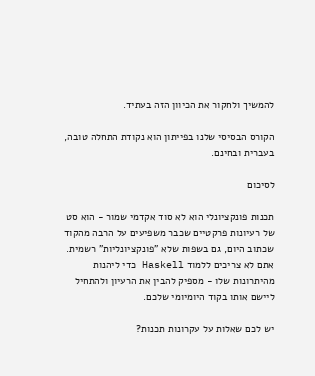להמשיך ולחקור את הכיוון הזה בעתיד.

הקורס הבסיסי שלנו בפייתון הוא נקודת התחלה טובה, בעברית ובחינם.

לסיכום

תכנות פונקציונלי הוא לא סוד אקדמי שמור - הוא סט של רעיונות פרקטיים שכבר משפיעים על הרבה מהקוד שכתוב היום, גם בשפות שלא "פונקציונליות" רשמית. אתם לא צריכים ללמוד Haskell כדי ליהנות מהיתרונות שלו - מספיק להבין את הרעיון ולהתחיל ליישם אותו בקוד היומיומי שלכם.

יש לכם שאלות על עקרונות תכנות?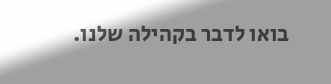בואו לדבר בקהילה שלנו.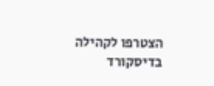הצטרפו לקהילה בדיסקורד